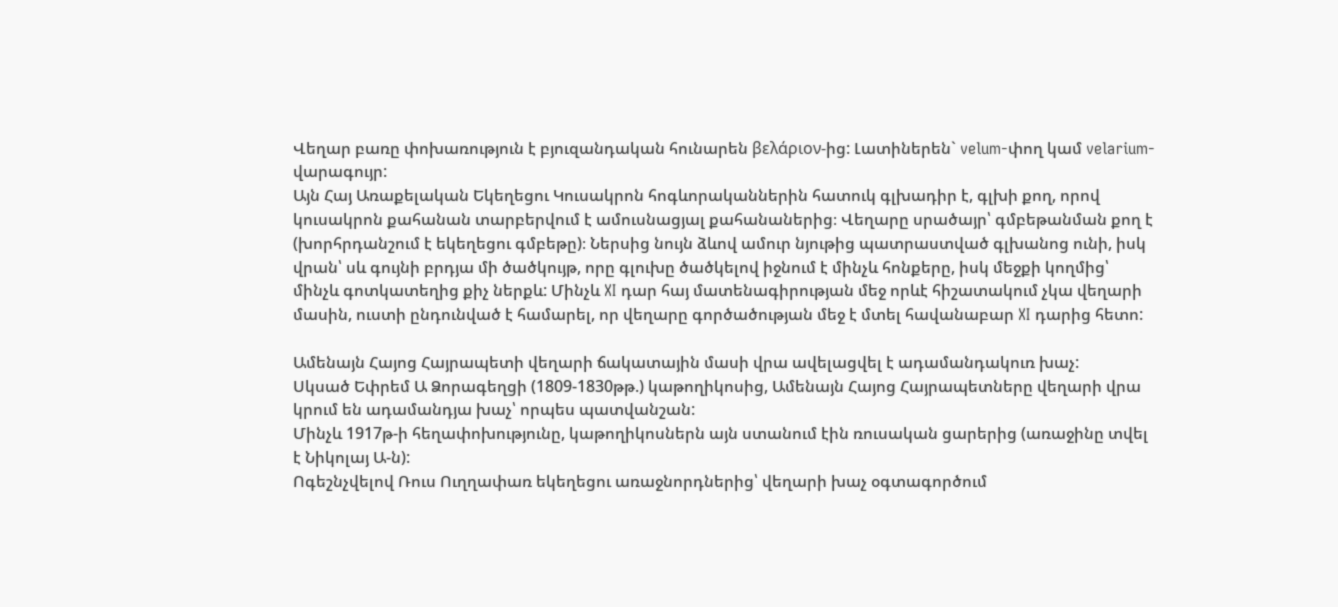Վեղար բառը փոխառություն է բյուզանդական հունարեն βελάριον-ից: Լատիներեն` velum-փող կամ velarium-վարագույր:
Այն Հայ Առաքելական Եկեղեցու Կուսակրոն հոգևորականներին հատուկ գլխադիր է, գլխի քող, որով կուսակրոն քահանան տարբերվում է ամուսնացյալ քահանաներից։ Վեղարը սրածայր՝ գմբեթանման քող է (խորհրդանշում է եկեղեցու գմբեթը)։ Ներսից նույն ձևով ամուր նյութից պատրաստված գլխանոց ունի, իսկ վրան՝ սև գույնի բրդյա մի ծածկույթ, որը գլուխը ծածկելով իջնում է մինչև հոնքերը, իսկ մեջքի կողմից՝ մինչև գոտկատեղից քիչ ներքև: Մինչև XI դար հայ մատենագիրության մեջ որևէ հիշատակում չկա վեղարի մասին, ուստի ընդունված է համարել, որ վեղարը գործածության մեջ է մտել հավանաբար XI դարից հետո:

Ամենայն Հայոց Հայրապետի վեղարի ճակատային մասի վրա ավելացվել է ադամանդակուռ խաչ:
Սկսած Եփրեմ Ա Ձորագեղցի (1809-1830թթ.) կաթողիկոսից, Ամենայն Հայոց Հայրապետները վեղարի վրա կրում են ադամանդյա խաչ՝ որպես պատվանշան:
Մինչև 1917թ-ի հեղափոխությունը, կաթողիկոսներն այն ստանում էին ռուսական ցարերից (առաջինը տվել է Նիկոլայ Ա-ն):
Ոգեշնչվելով Ռուս Ուղղափառ եկեղեցու առաջնորդներից՝ վեղարի խաչ օգտագործում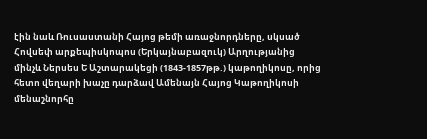էին նաև Ռուսաստանի Հայոց թեմի առաջնորդները, սկսած Հովսեփ արքեպիսկոպոս (Երկայնաբազուկ) Արղությանից մինչև Ներսես Ե Աշտարակեցի (1843-1857թթ.) կաթողիկոսը, որից հետո վեղարի խաչը դարձավ Ամենայն Հայոց Կաթողիկոսի մենաշնորհը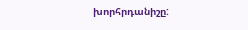խորհրդանիշը: